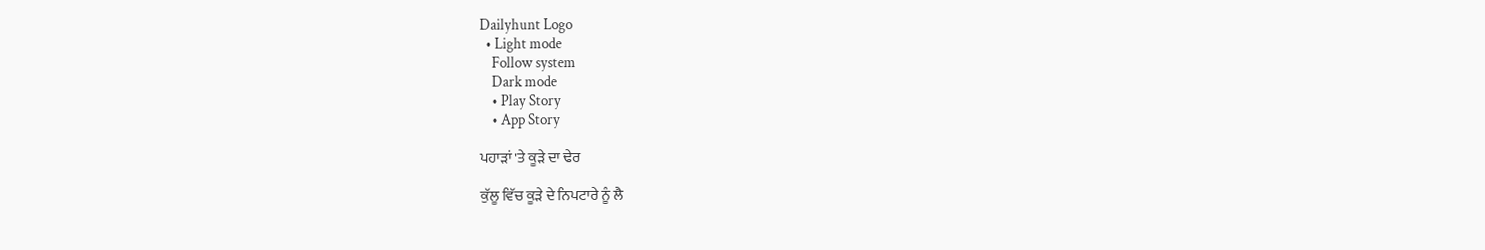Dailyhunt Logo
  • Light mode
    Follow system
    Dark mode
    • Play Story
    • App Story

ਪਹਾੜਾਂ 'ਤੇ ਕੂੜੇ ਦਾ ਢੇਰ

ਕੁੱਲੂ ਵਿੱਚ ਕੂੜੇ ਦੇ ਨਿਪਟਾਰੇ ਨੂੰ ਲੈ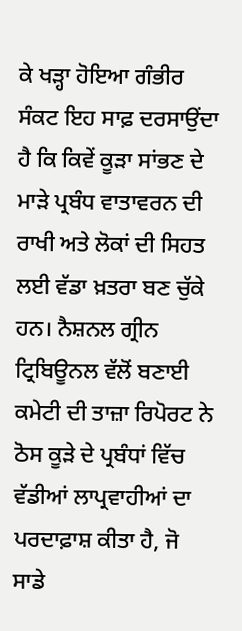ਕੇ ਖੜ੍ਹਾ ਹੋਇਆ ਗੰਭੀਰ ਸੰਕਟ ਇਹ ਸਾਫ਼ ਦਰਸਾਉਂਦਾ ਹੈ ਕਿ ਕਿਵੇਂ ਕੂੜਾ ਸਾਂਭਣ ਦੇ ਮਾੜੇ ਪ੍ਰਬੰਧ ਵਾਤਾਵਰਨ ਦੀ ਰਾਖੀ ਅਤੇ ਲੋਕਾਂ ਦੀ ਸਿਹਤ ਲਈ ਵੱਡਾ ਖ਼ਤਰਾ ਬਣ ਚੁੱਕੇ ਹਨ। ਨੈਸ਼ਨਲ ਗ੍ਰੀਨ ਟ੍ਰਿਬਿਊਨਲ ਵੱਲੋਂ ਬਣਾਈ ਕਮੇਟੀ ਦੀ ਤਾਜ਼ਾ ਰਿਪੋਰਟ ਨੇ ਠੋਸ ਕੂੜੇ ਦੇ ਪ੍ਰਬੰਧਾਂ ਵਿੱਚ ਵੱਡੀਆਂ ਲਾਪ੍ਰਵਾਹੀਆਂ ਦਾ ਪਰਦਾਫ਼ਾਸ਼ ਕੀਤਾ ਹੈ, ਜੋ ਸਾਡੇ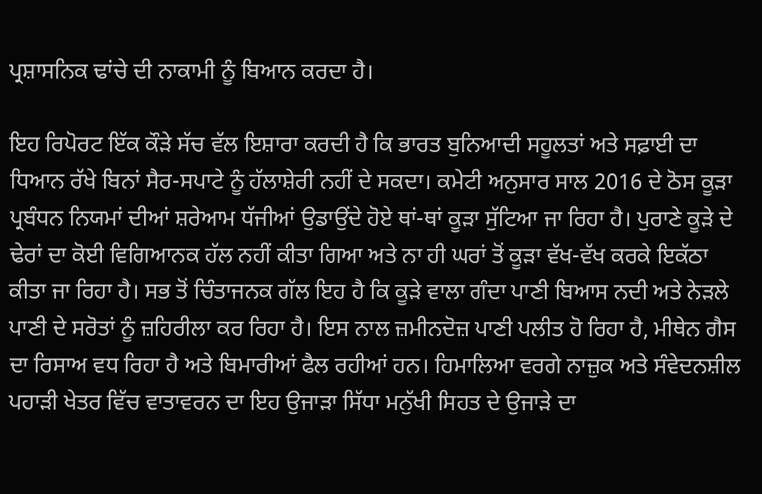ਪ੍ਰਸ਼ਾਸਨਿਕ ਢਾਂਚੇ ਦੀ ਨਾਕਾਮੀ ਨੂੰ ਬਿਆਨ ਕਰਦਾ ਹੈ।

ਇਹ ਰਿਪੋਰਟ ਇੱਕ ਕੌੜੇ ਸੱਚ ਵੱਲ ਇਸ਼ਾਰਾ ਕਰਦੀ ਹੈ ਕਿ ਭਾਰਤ ਬੁਨਿਆਦੀ ਸਹੂਲਤਾਂ ਅਤੇ ਸਫ਼ਾਈ ਦਾ ਧਿਆਨ ਰੱਖੇ ਬਿਨਾਂ ਸੈਰ-ਸਪਾਟੇ ਨੂੰ ਹੱਲਾਸ਼ੇਰੀ ਨਹੀਂ ਦੇ ਸਕਦਾ। ਕਮੇਟੀ ਅਨੁਸਾਰ ਸਾਲ 2016 ਦੇ ਠੋਸ ਕੂੜਾ ਪ੍ਰਬੰਧਨ ਨਿਯਮਾਂ ਦੀਆਂ ਸ਼ਰੇਆਮ ਧੱਜੀਆਂ ਉਡਾਉਂਦੇ ਹੋਏ ਥਾਂ-ਥਾਂ ਕੂੜਾ ਸੁੱਟਿਆ ਜਾ ਰਿਹਾ ਹੈ। ਪੁਰਾਣੇ ਕੂੜੇ ਦੇ ਢੇਰਾਂ ਦਾ ਕੋਈ ਵਿਗਿਆਨਕ ਹੱਲ ਨਹੀਂ ਕੀਤਾ ਗਿਆ ਅਤੇ ਨਾ ਹੀ ਘਰਾਂ ਤੋਂ ਕੂੜਾ ਵੱਖ-ਵੱਖ ਕਰਕੇ ਇਕੱਠਾ ਕੀਤਾ ਜਾ ਰਿਹਾ ਹੈ। ਸਭ ਤੋਂ ਚਿੰਤਾਜਨਕ ਗੱਲ ਇਹ ਹੈ ਕਿ ਕੂੜੇ ਵਾਲਾ ਗੰਦਾ ਪਾਣੀ ਬਿਆਸ ਨਦੀ ਅਤੇ ਨੇੜਲੇ ਪਾਣੀ ਦੇ ਸਰੋਤਾਂ ਨੂੰ ਜ਼ਹਿਰੀਲਾ ਕਰ ਰਿਹਾ ਹੈ। ਇਸ ਨਾਲ ਜ਼ਮੀਨਦੋਜ਼ ਪਾਣੀ ਪਲੀਤ ਹੋ ਰਿਹਾ ਹੈ, ਮੀਥੇਨ ਗੈਸ ਦਾ ਰਿਸਾਅ ਵਧ ਰਿਹਾ ਹੈ ਅਤੇ ਬਿਮਾਰੀਆਂ ਫੈਲ ਰਹੀਆਂ ਹਨ। ਹਿਮਾਲਿਆ ਵਰਗੇ ਨਾਜ਼ੁਕ ਅਤੇ ਸੰਵੇਦਨਸ਼ੀਲ ਪਹਾੜੀ ਖੇਤਰ ਵਿੱਚ ਵਾਤਾਵਰਨ ਦਾ ਇਹ ਉਜਾੜਾ ਸਿੱਧਾ ਮਨੁੱਖੀ ਸਿਹਤ ਦੇ ਉਜਾੜੇ ਦਾ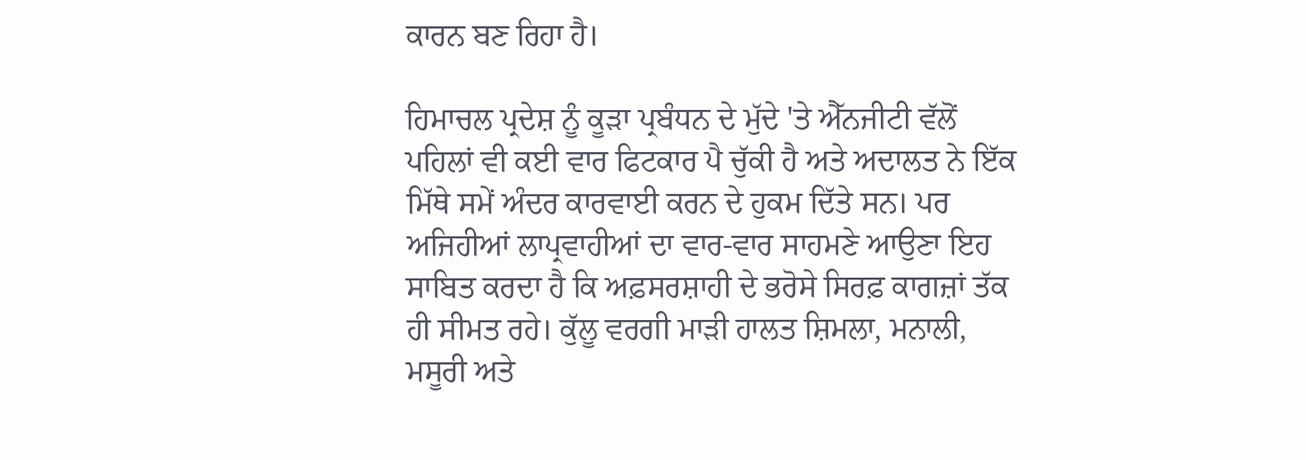ਕਾਰਨ ਬਣ ਰਿਹਾ ਹੈ।

ਹਿਮਾਚਲ ਪ੍ਰਦੇਸ਼ ਨੂੰ ਕੂੜਾ ਪ੍ਰਬੰਧਨ ਦੇ ਮੁੱਦੇ 'ਤੇ ਐੱਨਜੀਟੀ ਵੱਲੋਂ ਪਹਿਲਾਂ ਵੀ ਕਈ ਵਾਰ ਫਿਟਕਾਰ ਪੈ ਚੁੱਕੀ ਹੈ ਅਤੇ ਅਦਾਲਤ ਨੇ ਇੱਕ ਮਿੱਥੇ ਸਮੇਂ ਅੰਦਰ ਕਾਰਵਾਈ ਕਰਨ ਦੇ ਹੁਕਮ ਦਿੱਤੇ ਸਨ। ਪਰ ਅਜਿਹੀਆਂ ਲਾਪ੍ਰਵਾਹੀਆਂ ਦਾ ਵਾਰ-ਵਾਰ ਸਾਹਮਣੇ ਆਉਣਾ ਇਹ ਸਾਬਿਤ ਕਰਦਾ ਹੈ ਕਿ ਅਫ਼ਸਰਸ਼ਾਹੀ ਦੇ ਭਰੋਸੇ ਸਿਰਫ਼ ਕਾਗਜ਼ਾਂ ਤੱਕ ਹੀ ਸੀਮਤ ਰਹੇ। ਕੁੱਲੂ ਵਰਗੀ ਮਾੜੀ ਹਾਲਤ ਸ਼ਿਮਲਾ, ਮਨਾਲੀ, ਮਸੂਰੀ ਅਤੇ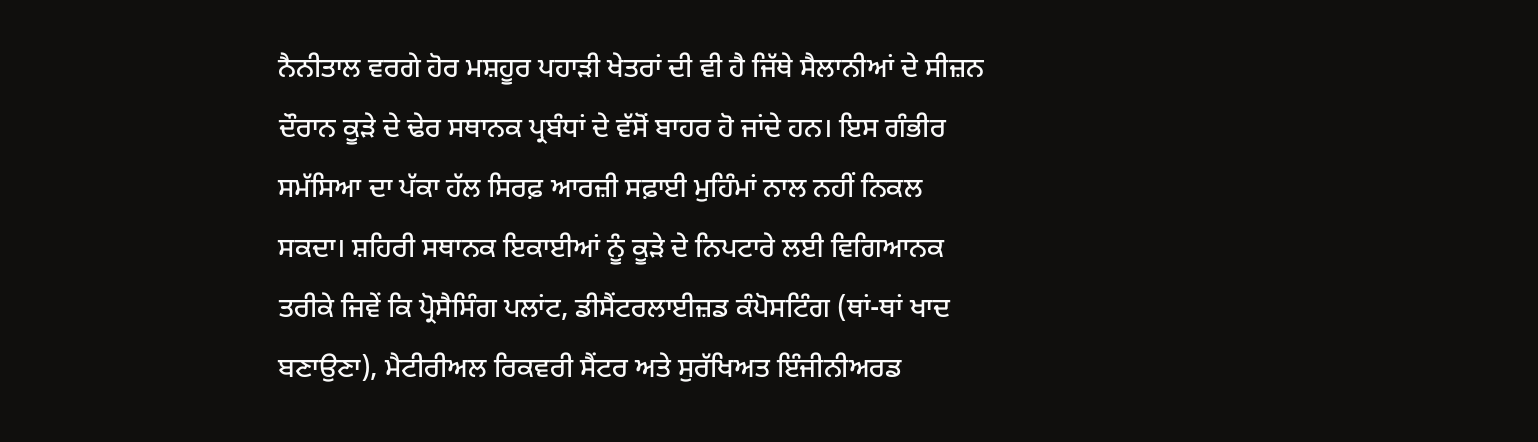ਨੈਨੀਤਾਲ ਵਰਗੇ ਹੋਰ ਮਸ਼ਹੂਰ ਪਹਾੜੀ ਖੇਤਰਾਂ ਦੀ ਵੀ ਹੈ ਜਿੱਥੇ ਸੈਲਾਨੀਆਂ ਦੇ ਸੀਜ਼ਨ ਦੌਰਾਨ ਕੂੜੇ ਦੇ ਢੇਰ ਸਥਾਨਕ ਪ੍ਰਬੰਧਾਂ ਦੇ ਵੱਸੋਂ ਬਾਹਰ ਹੋ ਜਾਂਦੇ ਹਨ। ਇਸ ਗੰਭੀਰ ਸਮੱਸਿਆ ਦਾ ਪੱਕਾ ਹੱਲ ਸਿਰਫ਼ ਆਰਜ਼ੀ ਸਫ਼ਾਈ ਮੁਹਿੰਮਾਂ ਨਾਲ ਨਹੀਂ ਨਿਕਲ ਸਕਦਾ। ਸ਼ਹਿਰੀ ਸਥਾਨਕ ਇਕਾਈਆਂ ਨੂੰ ਕੂੜੇ ਦੇ ਨਿਪਟਾਰੇ ਲਈ ਵਿਗਿਆਨਕ ਤਰੀਕੇ ਜਿਵੇਂ ਕਿ ਪ੍ਰੋਸੈਸਿੰਗ ਪਲਾਂਟ, ਡੀਸੈਂਟਰਲਾਈਜ਼ਡ ਕੰਪੋਸਟਿੰਗ (ਥਾਂ-ਥਾਂ ਖਾਦ ਬਣਾਉਣਾ), ਮੈਟੀਰੀਅਲ ਰਿਕਵਰੀ ਸੈਂਟਰ ਅਤੇ ਸੁਰੱਖਿਅਤ ਇੰਜੀਨੀਅਰਡ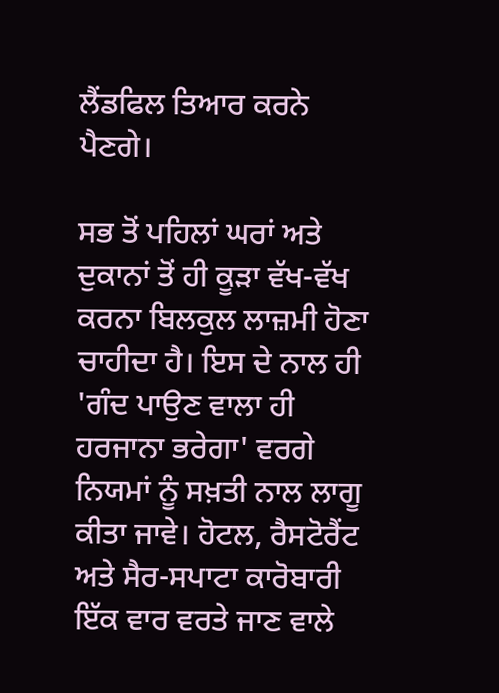ਲੈਂਡਫਿਲ ਤਿਆਰ ਕਰਨੇ ਪੈਣਗੇ।

ਸਭ ਤੋਂ ਪਹਿਲਾਂ ਘਰਾਂ ਅਤੇ ਦੁਕਾਨਾਂ ਤੋਂ ਹੀ ਕੂੜਾ ਵੱਖ-ਵੱਖ ਕਰਨਾ ਬਿਲਕੁਲ ਲਾਜ਼ਮੀ ਹੋਣਾ ਚਾਹੀਦਾ ਹੈ। ਇਸ ਦੇ ਨਾਲ ਹੀ 'ਗੰਦ ਪਾਉਣ ਵਾਲਾ ਹੀ ਹਰਜਾਨਾ ਭਰੇਗਾ' ਵਰਗੇ ਨਿਯਮਾਂ ਨੂੰ ਸਖ਼ਤੀ ਨਾਲ ਲਾਗੂ ਕੀਤਾ ਜਾਵੇ। ਹੋਟਲ, ਰੈਸਟੋਰੈਂਟ ਅਤੇ ਸੈਰ-ਸਪਾਟਾ ਕਾਰੋਬਾਰੀ ਇੱਕ ਵਾਰ ਵਰਤੇ ਜਾਣ ਵਾਲੇ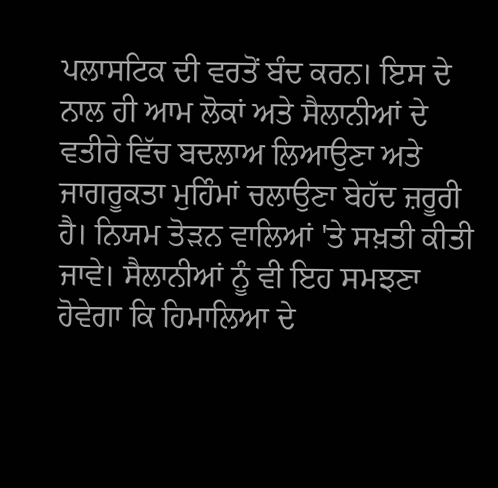ਪਲਾਸਟਿਕ ਦੀ ਵਰਤੋਂ ਬੰਦ ਕਰਨ। ਇਸ ਦੇ ਨਾਲ ਹੀ ਆਮ ਲੋਕਾਂ ਅਤੇ ਸੈਲਾਨੀਆਂ ਦੇ ਵਤੀਰੇ ਵਿੱਚ ਬਦਲਾਅ ਲਿਆਉਣਾ ਅਤੇ ਜਾਗਰੂਕਤਾ ਮੁਹਿੰਮਾਂ ਚਲਾਉਣਾ ਬੇਹੱਦ ਜ਼ਰੂਰੀ ਹੈ। ਨਿਯਮ ਤੋੜਨ ਵਾਲਿਆਂ 'ਤੇ ਸਖ਼ਤੀ ਕੀਤੀ ਜਾਵੇ। ਸੈਲਾਨੀਆਂ ਨੂੰ ਵੀ ਇਹ ਸਮਝਣਾ ਹੋਵੇਗਾ ਕਿ ਹਿਮਾਲਿਆ ਦੇ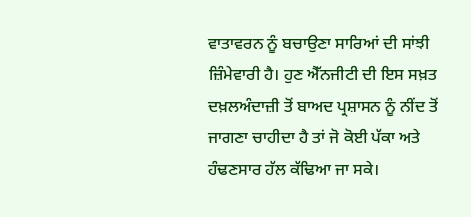ਵਾਤਾਵਰਨ ਨੂੰ ਬਚਾਉਣਾ ਸਾਰਿਆਂ ਦੀ ਸਾਂਝੀ ਜ਼ਿੰਮੇਵਾਰੀ ਹੈ। ਹੁਣ ਐੱਨਜੀਟੀ ਦੀ ਇਸ ਸਖ਼ਤ ਦਖ਼ਲਅੰਦਾਜ਼ੀ ਤੋਂ ਬਾਅਦ ਪ੍ਰਸ਼ਾਸਨ ਨੂੰ ਨੀਂਦ ਤੋਂ ਜਾਗਣਾ ਚਾਹੀਦਾ ਹੈ ਤਾਂ ਜੋ ਕੋਈ ਪੱਕਾ ਅਤੇ ਹੰਢਣਸਾਰ ਹੱਲ ਕੱਢਿਆ ਜਾ ਸਕੇ।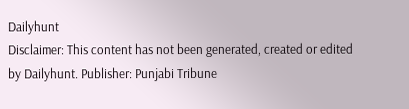Dailyhunt
Disclaimer: This content has not been generated, created or edited by Dailyhunt. Publisher: Punjabi Tribune